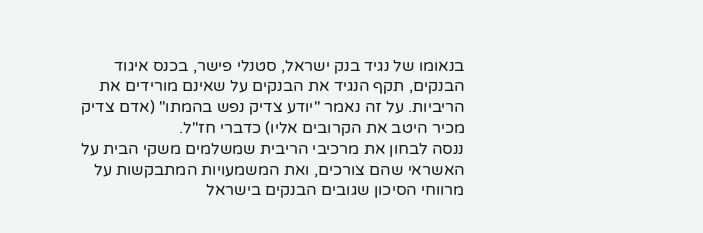בנאומו של נגיד בנק ישראל, סטנלי פישר, בכנס איגוד הבנקים, תקף הנגיד את הבנקים על שאינם מורידים את הריביות. על זה נאמר "יודע צדיק נפש בהמתו" (אדם צדיק מכיר היטב את הקרובים אליו) כדברי חז"ל.
ננסה לבחון את מרכיבי הריבית שמשלמים משקי הבית על האשראי שהם צורכים, ואת המשמעויות המתבקשות על מרווחי הסיכון שגובים הבנקים בישראל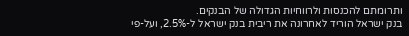ותרומתם להכנסות ולרווחיות הגדולה של הבנקים.
בנק ישראל הוריד לאחרונה את ריבית בנק ישראל ל-2.5%, ועל-פי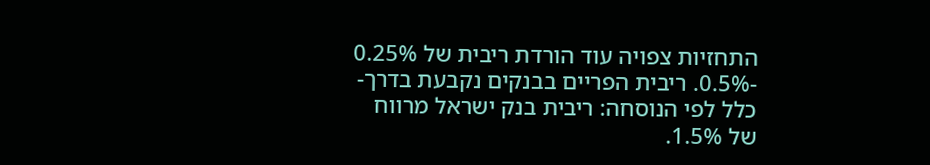התחזיות צפויה עוד הורדת ריבית של 0.25% -0.5%. ריבית הפריים בבנקים נקבעת בדרך-כלל לפי הנוסחה: ריבית בנק ישראל מרווח של 1.5%.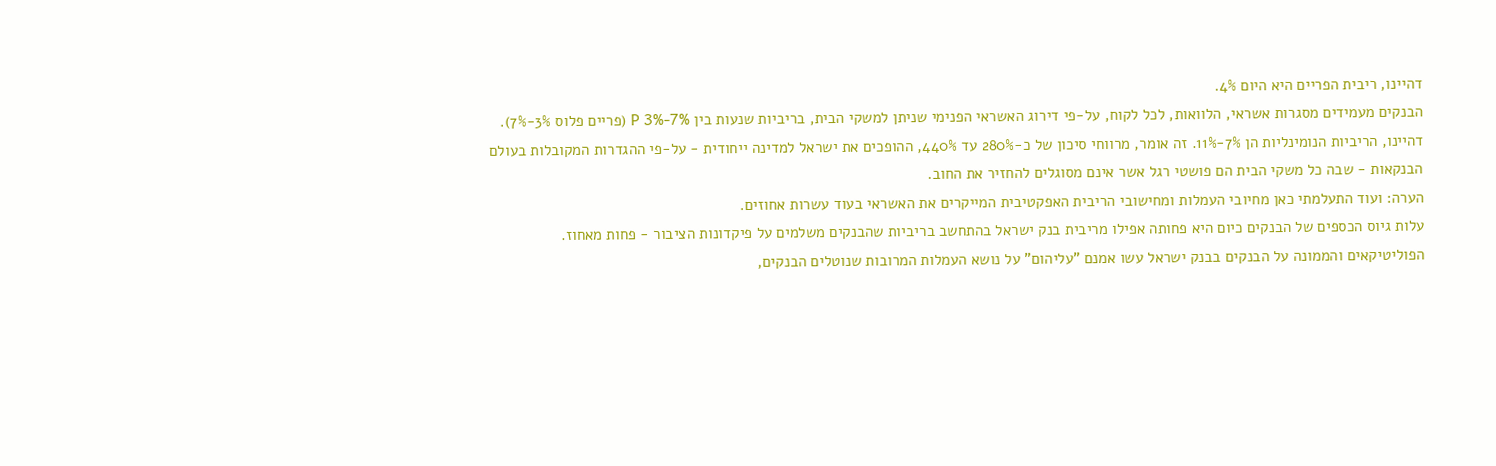דהיינו, ריבית הפריים היא היום 4%.
הבנקים מעמידים מסגרות אשראי, הלוואות, לכל לקוח, על-פי דירוג האשראי הפנימי שניתן למשקי הבית, בריביות שנעות בין P 3%-7% (פריים פלוס 3%-7%). דהיינו, הריביות הנומינליות הן 7%-11%. זה אומר, מרווחי סיכון של כ-280% עד 440%, ההופכים את ישראל למדינה ייחודית - על-פי ההגדרות המקובלות בעולם הבנקאות - שבה כל משקי הבית הם פושטי רגל אשר אינם מסוגלים להחזיר את החוב.
הערה: ועוד התעלמתי כאן מחיובי העמלות ומחישובי הריבית האפקטיבית המייקרים את האשראי בעוד עשרות אחוזים.
עלות גיוס הכספים של הבנקים כיום היא פחותה אפילו מריבית בנק ישראל בהתחשב בריביות שהבנקים משלמים על פיקדונות הציבור - פחות מאחוז.
הפוליטיקאים והממונה על הבנקים בבנק ישראל עשו אמנם "עליהום" על נושא העמלות המרובות שנוטלים הבנקים,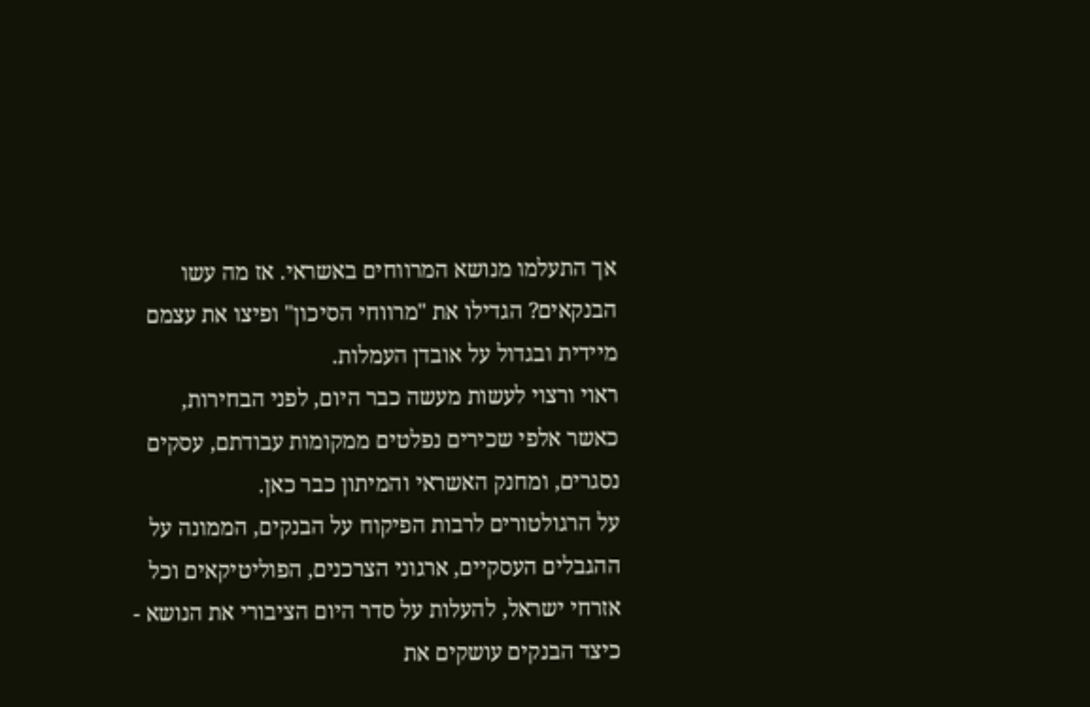אך התעלמו מנושא המרווחים באשראי. אז מה עשו הבנקאים? הגדילו את "מרווחי הסיכון" ופיצו את עצמם מיידית ובגדול על אובדן העמלות.
ראוי ורצוי לעשות מעשה כבר היום, לפני הבחירות, כאשר אלפי שכירים נפלטים ממקומות עבודתם, עסקים נסגרים, ומחנק האשראי והמיתון כבר כאן.
על הרגולטורים לרבות הפיקוח על הבנקים, הממונה על ההגבלים העסקיים, ארגוני הצרכנים, הפוליטיקאים וכל אזרחי ישראל, להעלות על סדר היום הציבורי את הנושא - כיצד הבנקים עושקים את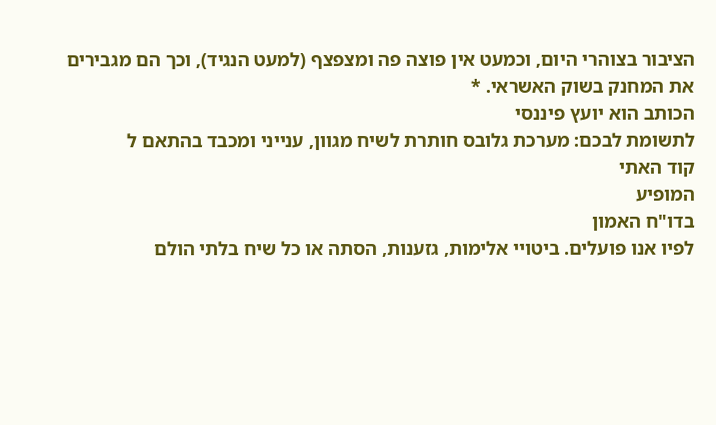הציבור בצוהרי היום, וכמעט אין פוצה פה ומצפצף (למעט הנגיד), וכך הם מגבירים את המחנק בשוק האשראי. *
הכותב הוא יועץ פיננסי
לתשומת לבכם: מערכת גלובס חותרת לשיח מגוון, ענייני ומכבד בהתאם ל
קוד האתי
המופיע
בדו"ח האמון
לפיו אנו פועלים. ביטויי אלימות, גזענות, הסתה או כל שיח בלתי הולם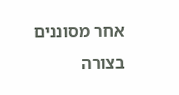אחר מסוננים בצורה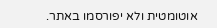אוטומטית ולא יפורסמו באתר.